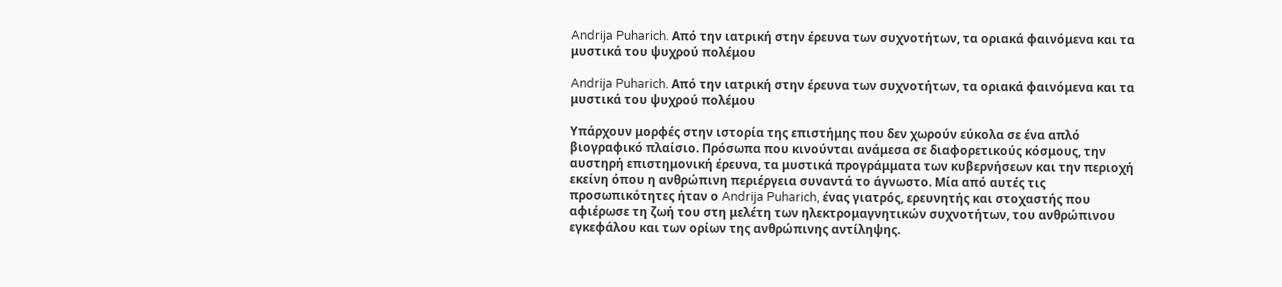Andrija Puharich. Από την ιατρική στην έρευνα των συχνοτήτων, τα οριακά φαινόμενα και τα μυστικά του ψυχρού πολέμου

Andrija Puharich. Από την ιατρική στην έρευνα των συχνοτήτων, τα οριακά φαινόμενα και τα μυστικά του ψυχρού πολέμου

Υπάρχουν μορφές στην ιστορία της επιστήμης που δεν χωρούν εύκολα σε ένα απλό βιογραφικό πλαίσιο. Πρόσωπα που κινούνται ανάμεσα σε διαφορετικούς κόσμους, την αυστηρή επιστημονική έρευνα, τα μυστικά προγράμματα των κυβερνήσεων και την περιοχή εκείνη όπου η ανθρώπινη περιέργεια συναντά το άγνωστο. Μία από αυτές τις προσωπικότητες ήταν ο Andrija Puharich, ένας γιατρός, ερευνητής και στοχαστής που αφιέρωσε τη ζωή του στη μελέτη των ηλεκτρομαγνητικών συχνοτήτων, του ανθρώπινου εγκεφάλου και των ορίων της ανθρώπινης αντίληψης.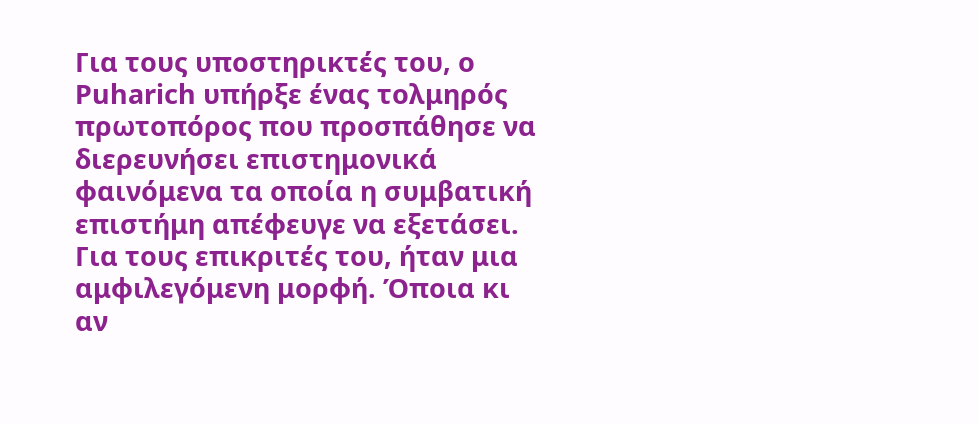Για τους υποστηρικτές του, ο Puharich υπήρξε ένας τολμηρός πρωτοπόρος που προσπάθησε να διερευνήσει επιστημονικά φαινόμενα τα οποία η συμβατική επιστήμη απέφευγε να εξετάσει. Για τους επικριτές του, ήταν μια αμφιλεγόμενη μορφή. Όποια κι αν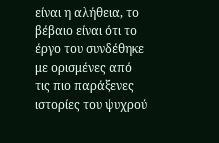είναι η αλήθεια, το βέβαιο είναι ότι το έργο του συνδέθηκε με ορισμένες από τις πιο παράξενες ιστορίες του ψυχρού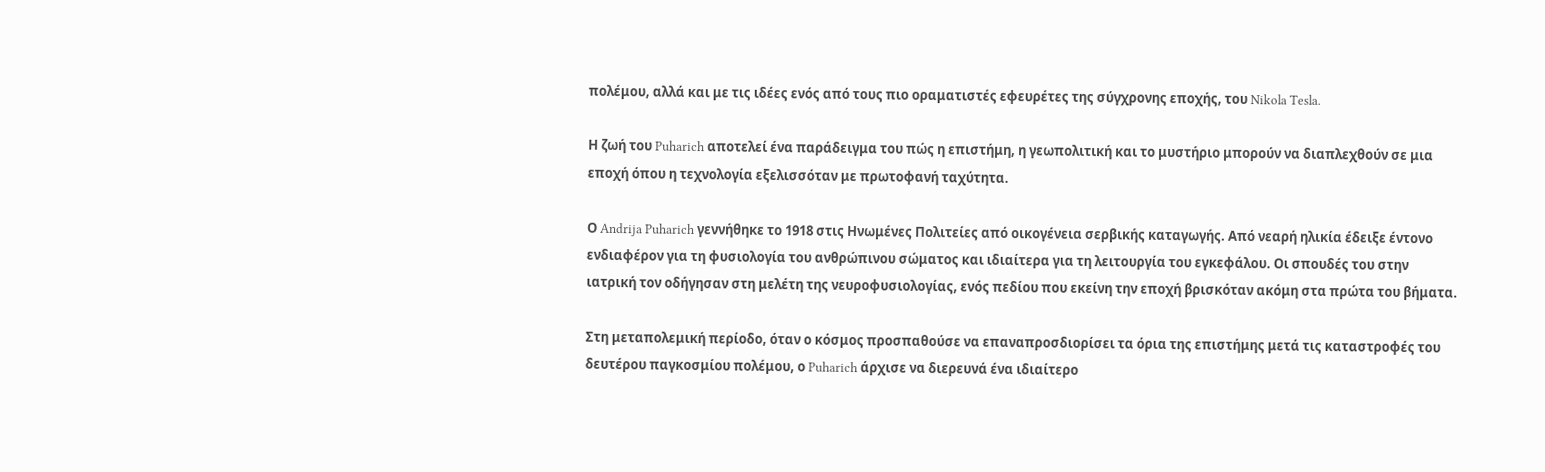πολέμου, αλλά και με τις ιδέες ενός από τους πιο οραματιστές εφευρέτες της σύγχρονης εποχής, του Nikola Tesla.

Η ζωή του Puharich αποτελεί ένα παράδειγμα του πώς η επιστήμη, η γεωπολιτική και το μυστήριο μπορούν να διαπλεχθούν σε μια εποχή όπου η τεχνολογία εξελισσόταν με πρωτοφανή ταχύτητα.

Ο Andrija Puharich γεννήθηκε το 1918 στις Ηνωμένες Πολιτείες από οικογένεια σερβικής καταγωγής. Από νεαρή ηλικία έδειξε έντονο ενδιαφέρον για τη φυσιολογία του ανθρώπινου σώματος και ιδιαίτερα για τη λειτουργία του εγκεφάλου. Οι σπουδές του στην ιατρική τον οδήγησαν στη μελέτη της νευροφυσιολογίας, ενός πεδίου που εκείνη την εποχή βρισκόταν ακόμη στα πρώτα του βήματα.

Στη μεταπολεμική περίοδο, όταν ο κόσμος προσπαθούσε να επαναπροσδιορίσει τα όρια της επιστήμης μετά τις καταστροφές του δευτέρου παγκοσμίου πολέμου, ο Puharich άρχισε να διερευνά ένα ιδιαίτερο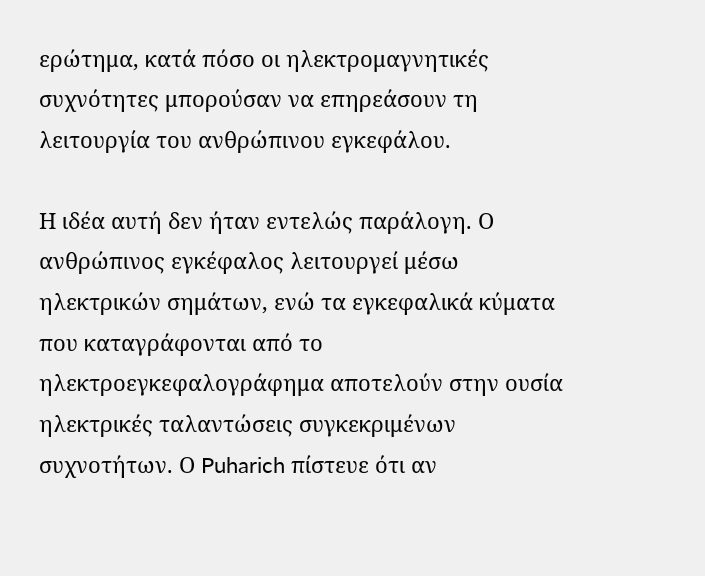ερώτημα, κατά πόσο οι ηλεκτρομαγνητικές συχνότητες μπορούσαν να επηρεάσουν τη λειτουργία του ανθρώπινου εγκεφάλου.

Η ιδέα αυτή δεν ήταν εντελώς παράλογη. Ο ανθρώπινος εγκέφαλος λειτουργεί μέσω ηλεκτρικών σημάτων, ενώ τα εγκεφαλικά κύματα που καταγράφονται από το ηλεκτροεγκεφαλογράφημα αποτελούν στην ουσία ηλεκτρικές ταλαντώσεις συγκεκριμένων συχνοτήτων. Ο Puharich πίστευε ότι αν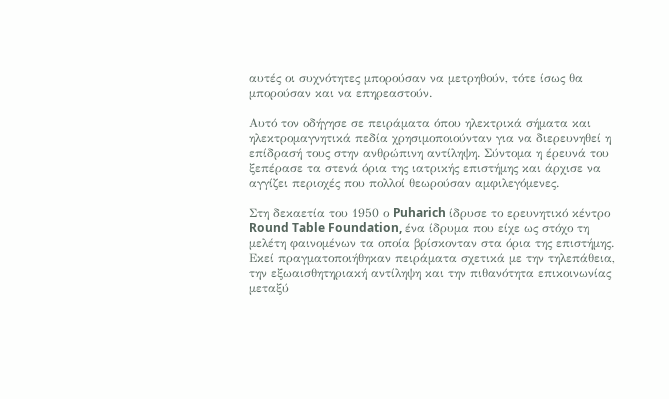αυτές οι συχνότητες μπορούσαν να μετρηθούν, τότε ίσως θα μπορούσαν και να επηρεαστούν.

Αυτό τον οδήγησε σε πειράματα όπου ηλεκτρικά σήματα και ηλεκτρομαγνητικά πεδία χρησιμοποιούνταν για να διερευνηθεί η επίδρασή τους στην ανθρώπινη αντίληψη. Σύντομα η έρευνά του ξεπέρασε τα στενά όρια της ιατρικής επιστήμης και άρχισε να αγγίζει περιοχές που πολλοί θεωρούσαν αμφιλεγόμενες.

Στη δεκαετία του 1950 ο Puharich ίδρυσε το ερευνητικό κέντρο Round Table Foundation, ένα ίδρυμα που είχε ως στόχο τη μελέτη φαινομένων τα οποία βρίσκονταν στα όρια της επιστήμης. Εκεί πραγματοποιήθηκαν πειράματα σχετικά με την τηλεπάθεια, την εξωαισθητηριακή αντίληψη και την πιθανότητα επικοινωνίας μεταξύ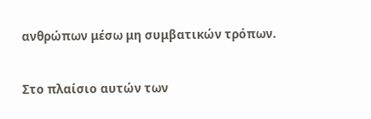ανθρώπων μέσω μη συμβατικών τρόπων.

Στο πλαίσιο αυτών των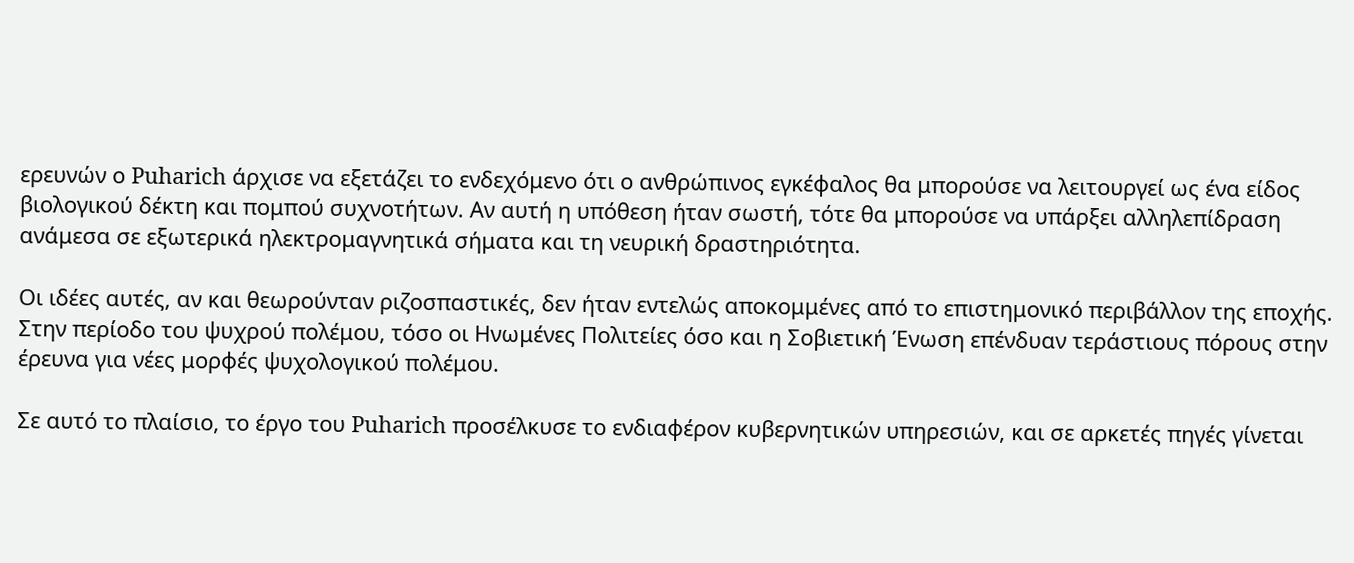ερευνών ο Puharich άρχισε να εξετάζει το ενδεχόμενο ότι ο ανθρώπινος εγκέφαλος θα μπορούσε να λειτουργεί ως ένα είδος βιολογικού δέκτη και πομπού συχνοτήτων. Αν αυτή η υπόθεση ήταν σωστή, τότε θα μπορούσε να υπάρξει αλληλεπίδραση ανάμεσα σε εξωτερικά ηλεκτρομαγνητικά σήματα και τη νευρική δραστηριότητα.

Οι ιδέες αυτές, αν και θεωρούνταν ριζοσπαστικές, δεν ήταν εντελώς αποκομμένες από το επιστημονικό περιβάλλον της εποχής. Στην περίοδο του ψυχρού πολέμου, τόσο οι Ηνωμένες Πολιτείες όσο και η Σοβιετική Ένωση επένδυαν τεράστιους πόρους στην έρευνα για νέες μορφές ψυχολογικού πολέμου.

Σε αυτό το πλαίσιο, το έργο του Puharich προσέλκυσε το ενδιαφέρον κυβερνητικών υπηρεσιών, και σε αρκετές πηγές γίνεται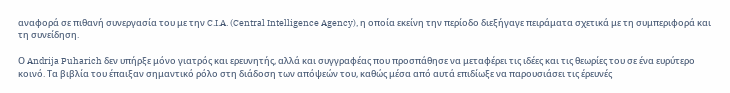αναφορά σε πιθανή συνεργασία του με την C.I.A. (Central Intelligence Agency), η οποία εκείνη την περίοδο διεξήγαγε πειράματα σχετικά με τη συμπεριφορά και τη συνείδηση.

Ο Andrija Puharich δεν υπήρξε μόνο γιατρός και ερευνητής, αλλά και συγγραφέας που προσπάθησε να μεταφέρει τις ιδέες και τις θεωρίες του σε ένα ευρύτερο κοινό. Τα βιβλία του έπαιξαν σημαντικό ρόλο στη διάδοση των απόψεών του, καθώς μέσα από αυτά επιδίωξε να παρουσιάσει τις έρευνές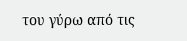του γύρω από τις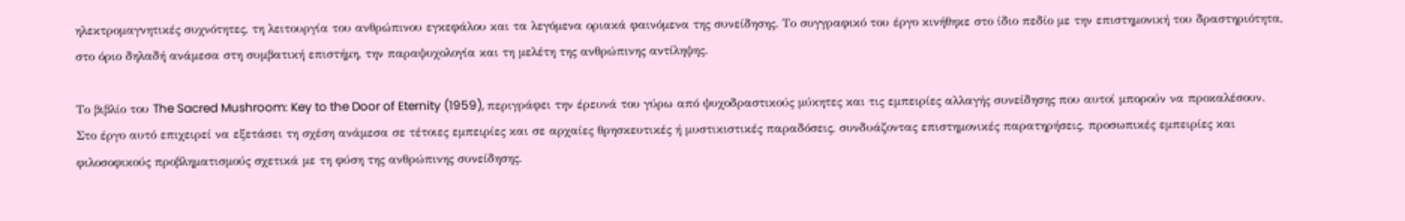ηλεκτρομαγνητικές συχνότητες, τη λειτουργία του ανθρώπινου εγκεφάλου και τα λεγόμενα οριακά φαινόμενα της συνείδησης. Το συγγραφικό του έργο κινήθηκε στο ίδιο πεδίο με την επιστημονική του δραστηριότητα, στο όριο δηλαδή ανάμεσα στη συμβατική επιστήμη, την παραψυχολογία και τη μελέτη της ανθρώπινης αντίληψης.

Το βιβλίο του The Sacred Mushroom: Key to the Door of Eternity (1959), περιγράφει την έρευνά του γύρω από ψυχοδραστικούς μύκητες και τις εμπειρίες αλλαγής συνείδησης που αυτοί μπορούν να προκαλέσουν. Στο έργο αυτό επιχειρεί να εξετάσει τη σχέση ανάμεσα σε τέτοιες εμπειρίες και σε αρχαίες θρησκευτικές ή μυστικιστικές παραδόσεις, συνδυάζοντας επιστημονικές παρατηρήσεις, προσωπικές εμπειρίες και φιλοσοφικούς προβληματισμούς σχετικά με τη φύση της ανθρώπινης συνείδησης.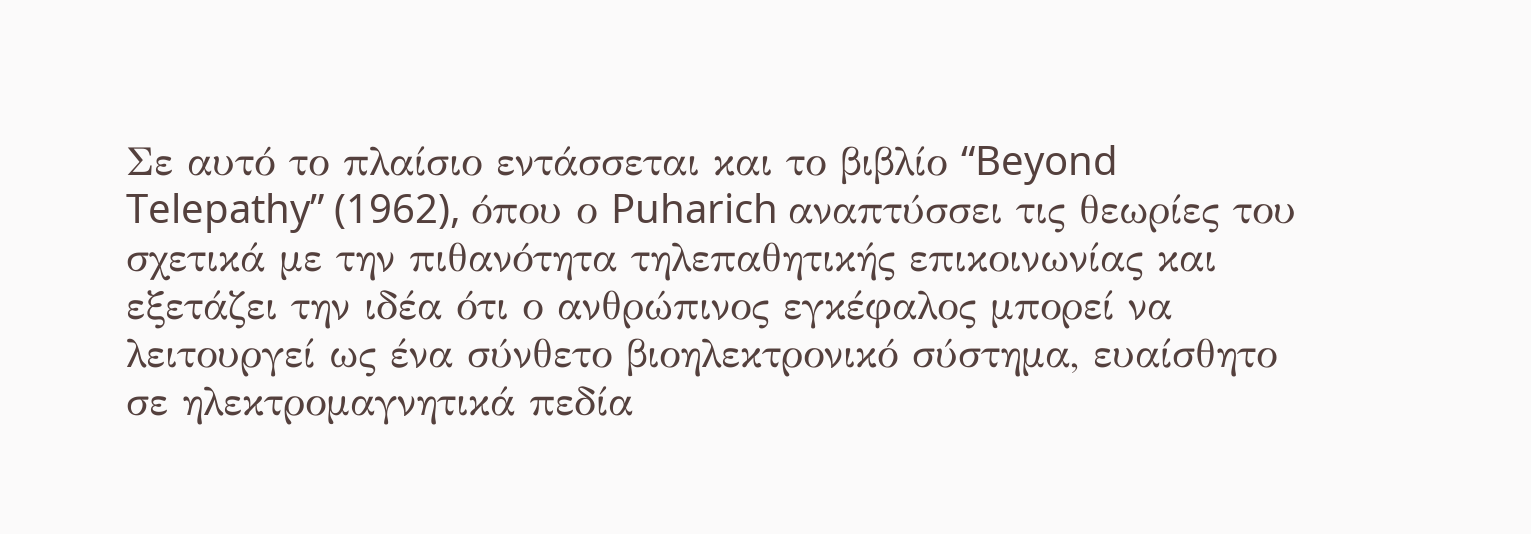Σε αυτό το πλαίσιο εντάσσεται και το βιβλίο “Beyond Telepathy” (1962), όπου ο Puharich αναπτύσσει τις θεωρίες του σχετικά με την πιθανότητα τηλεπαθητικής επικοινωνίας και εξετάζει την ιδέα ότι ο ανθρώπινος εγκέφαλος μπορεί να λειτουργεί ως ένα σύνθετο βιοηλεκτρονικό σύστημα, ευαίσθητο σε ηλεκτρομαγνητικά πεδία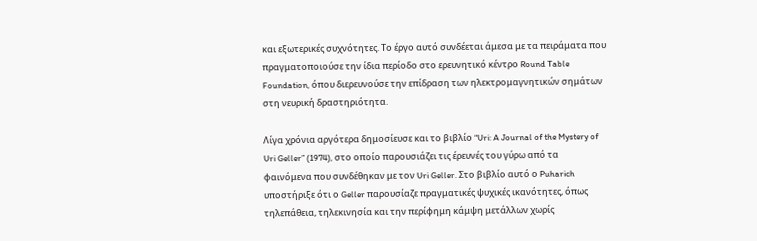και εξωτερικές συχνότητες. Το έργο αυτό συνδέεται άμεσα με τα πειράματα που πραγματοποιούσε την ίδια περίοδο στο ερευνητικό κέντρο Round Table Foundation, όπου διερευνούσε την επίδραση των ηλεκτρομαγνητικών σημάτων στη νευρική δραστηριότητα.

Λίγα χρόνια αργότερα δημοσίευσε και το βιβλίο “Uri: A Journal of the Mystery of Uri Geller” (1974), στο οποίο παρουσιάζει τις έρευνές του γύρω από τα φαινόμενα που συνδέθηκαν με τον Uri Geller. Στο βιβλίο αυτό ο Puharich υποστήριξε ότι ο Geller παρουσίαζε πραγματικές ψυχικές ικανότητες, όπως τηλεπάθεια, τηλεκινησία και την περίφημη κάμψη μετάλλων χωρίς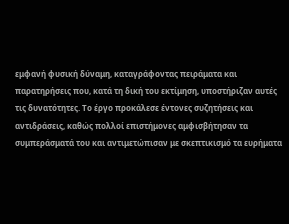εμφανή φυσική δύναμη, καταγράφοντας πειράματα και παρατηρήσεις που, κατά τη δική του εκτίμηση, υποστήριζαν αυτές τις δυνατότητες. Το έργο προκάλεσε έντονες συζητήσεις και αντιδράσεις, καθώς πολλοί επιστήμονες αμφισβήτησαν τα συμπεράσματά του και αντιμετώπισαν με σκεπτικισμό τα ευρήματα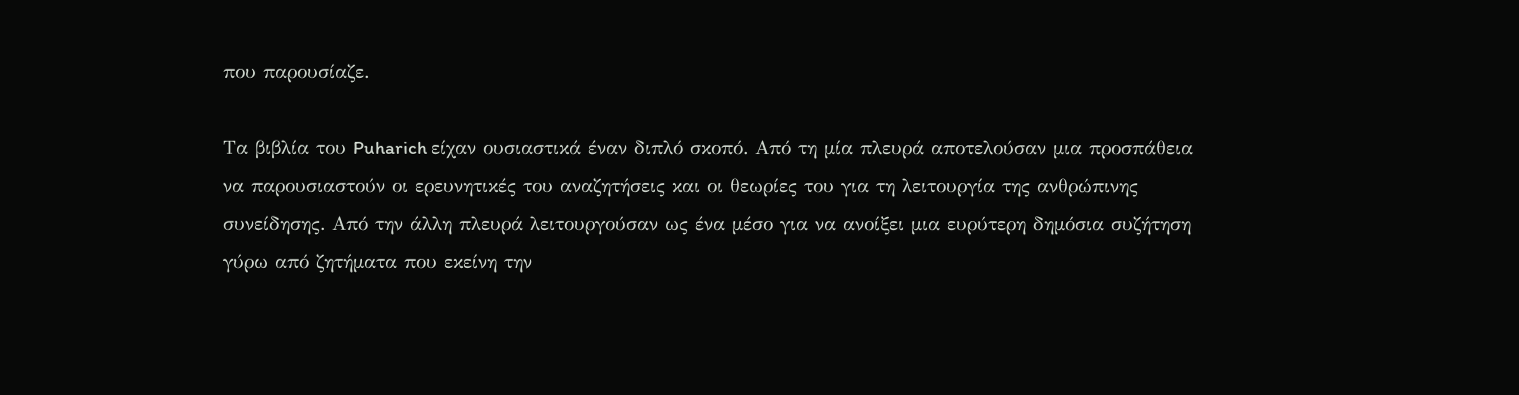που παρουσίαζε.

Τα βιβλία του Puharich είχαν ουσιαστικά έναν διπλό σκοπό. Από τη μία πλευρά αποτελούσαν μια προσπάθεια να παρουσιαστούν οι ερευνητικές του αναζητήσεις και οι θεωρίες του για τη λειτουργία της ανθρώπινης συνείδησης. Από την άλλη πλευρά λειτουργούσαν ως ένα μέσο για να ανοίξει μια ευρύτερη δημόσια συζήτηση γύρω από ζητήματα που εκείνη την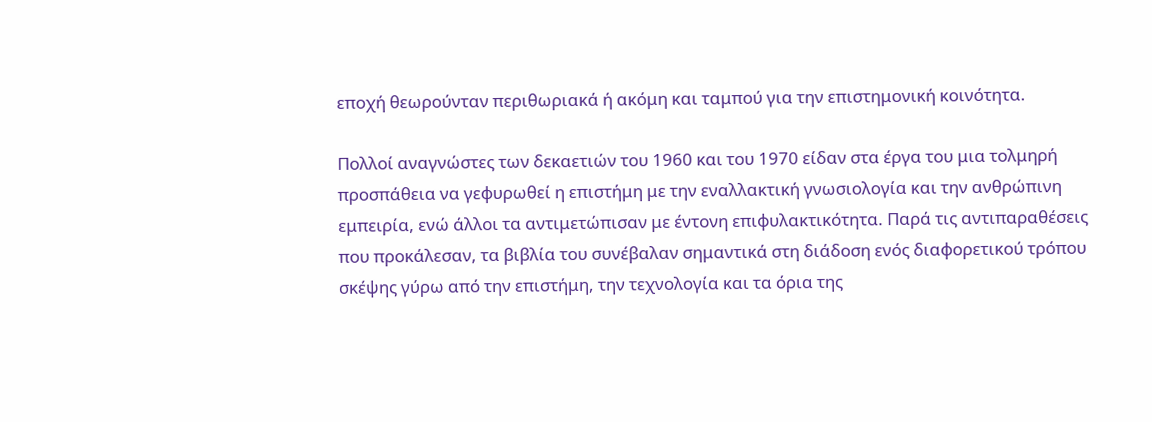εποχή θεωρούνταν περιθωριακά ή ακόμη και ταμπού για την επιστημονική κοινότητα.

Πολλοί αναγνώστες των δεκαετιών του 1960 και του 1970 είδαν στα έργα του μια τολμηρή προσπάθεια να γεφυρωθεί η επιστήμη με την εναλλακτική γνωσιολογία και την ανθρώπινη εμπειρία, ενώ άλλοι τα αντιμετώπισαν με έντονη επιφυλακτικότητα. Παρά τις αντιπαραθέσεις που προκάλεσαν, τα βιβλία του συνέβαλαν σημαντικά στη διάδοση ενός διαφορετικού τρόπου σκέψης γύρω από την επιστήμη, την τεχνολογία και τα όρια της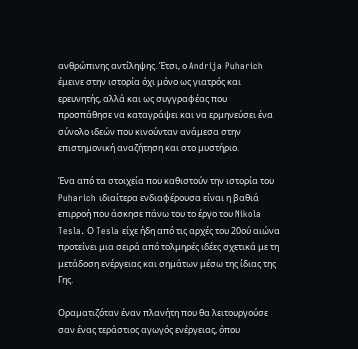ανθρώπινης αντίληψης. Έτσι, ο Andrija Puharich έμεινε στην ιστορία όχι μόνο ως γιατρός και ερευνητής, αλλά και ως συγγραφέας που προσπάθησε να καταγράψει και να ερμηνεύσει ένα σύνολο ιδεών που κινούνταν ανάμεσα στην επιστημονική αναζήτηση και στο μυστήριο.

Ένα από τα στοιχεία που καθιστούν την ιστορία του Puharich ιδιαίτερα ενδιαφέρουσα είναι η βαθιά επιρροή που άσκησε πάνω του το έργο του Nikola Tesla. Ο Tesla είχε ήδη από τις αρχές του 20ού αιώνα προτείνει μια σειρά από τολμηρές ιδέες σχετικά με τη μετάδοση ενέργειας και σημάτων μέσω της ίδιας της Γης.

Οραματιζόταν έναν πλανήτη που θα λειτουργούσε σαν ένας τεράστιος αγωγός ενέργειας, όπου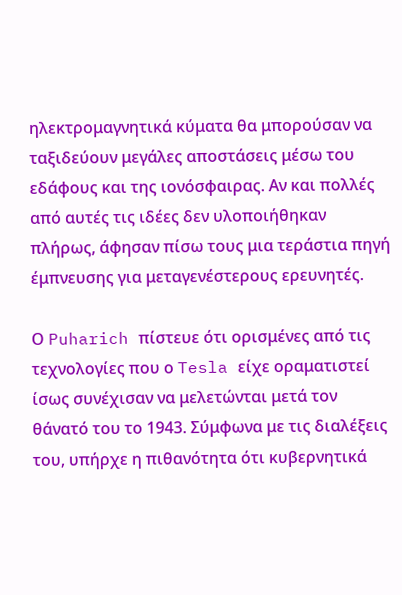ηλεκτρομαγνητικά κύματα θα μπορούσαν να ταξιδεύουν μεγάλες αποστάσεις μέσω του εδάφους και της ιονόσφαιρας. Αν και πολλές από αυτές τις ιδέες δεν υλοποιήθηκαν πλήρως, άφησαν πίσω τους μια τεράστια πηγή έμπνευσης για μεταγενέστερους ερευνητές.

Ο Puharich πίστευε ότι ορισμένες από τις τεχνολογίες που ο Tesla είχε οραματιστεί ίσως συνέχισαν να μελετώνται μετά τον θάνατό του το 1943. Σύμφωνα με τις διαλέξεις του, υπήρχε η πιθανότητα ότι κυβερνητικά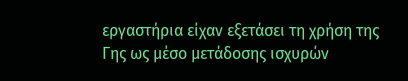εργαστήρια είχαν εξετάσει τη χρήση της Γης ως μέσο μετάδοσης ισχυρών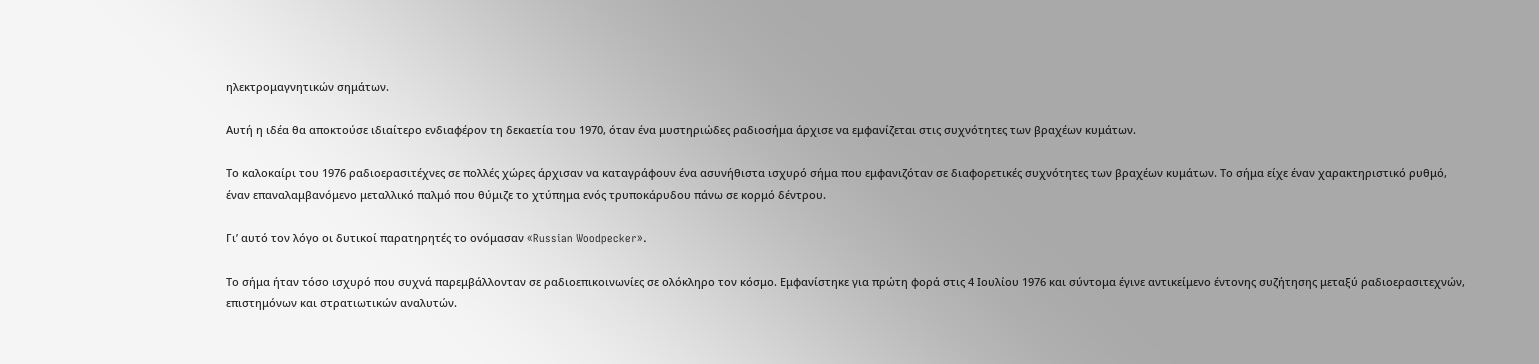ηλεκτρομαγνητικών σημάτων.

Αυτή η ιδέα θα αποκτούσε ιδιαίτερο ενδιαφέρον τη δεκαετία του 1970, όταν ένα μυστηριώδες ραδιοσήμα άρχισε να εμφανίζεται στις συχνότητες των βραχέων κυμάτων.

Το καλοκαίρι του 1976 ραδιοερασιτέχνες σε πολλές χώρες άρχισαν να καταγράφουν ένα ασυνήθιστα ισχυρό σήμα που εμφανιζόταν σε διαφορετικές συχνότητες των βραχέων κυμάτων. Το σήμα είχε έναν χαρακτηριστικό ρυθμό, έναν επαναλαμβανόμενο μεταλλικό παλμό που θύμιζε το χτύπημα ενός τρυποκάρυδου πάνω σε κορμό δέντρου.

Γι’ αυτό τον λόγο οι δυτικοί παρατηρητές το ονόμασαν «Russian Woodpecker».

Το σήμα ήταν τόσο ισχυρό που συχνά παρεμβάλλονταν σε ραδιοεπικοινωνίες σε ολόκληρο τον κόσμο. Εμφανίστηκε για πρώτη φορά στις 4 Ιουλίου 1976 και σύντομα έγινε αντικείμενο έντονης συζήτησης μεταξύ ραδιοερασιτεχνών, επιστημόνων και στρατιωτικών αναλυτών.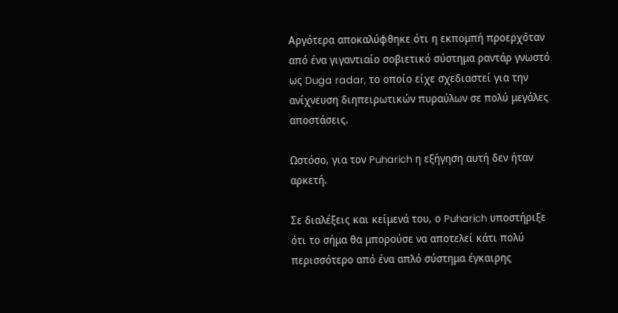Αργότερα αποκαλύφθηκε ότι η εκπομπή προερχόταν από ένα γιγαντιαίο σοβιετικό σύστημα ραντάρ γνωστό ως Duga radar, το οποίο είχε σχεδιαστεί για την ανίχνευση διηπειρωτικών πυραύλων σε πολύ μεγάλες αποστάσεις.

Ωστόσο, για τον Puharich η εξήγηση αυτή δεν ήταν αρκετή.

Σε διαλέξεις και κείμενά του, ο Puharich υποστήριξε ότι το σήμα θα μπορούσε να αποτελεί κάτι πολύ περισσότερο από ένα απλό σύστημα έγκαιρης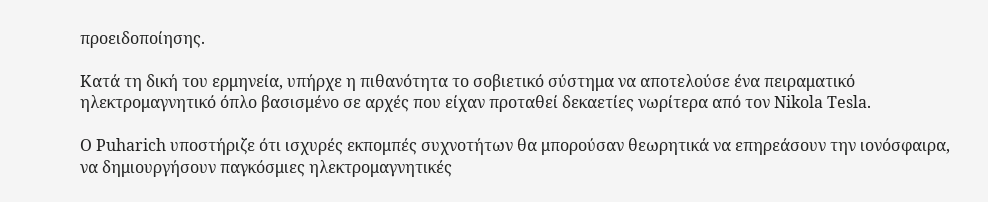προειδοποίησης.

Κατά τη δική του ερμηνεία, υπήρχε η πιθανότητα το σοβιετικό σύστημα να αποτελούσε ένα πειραματικό ηλεκτρομαγνητικό όπλο βασισμένο σε αρχές που είχαν προταθεί δεκαετίες νωρίτερα από τον Nikola Tesla.

Ο Puharich υποστήριζε ότι ισχυρές εκπομπές συχνοτήτων θα μπορούσαν θεωρητικά να επηρεάσουν την ιονόσφαιρα, να δημιουργήσουν παγκόσμιες ηλεκτρομαγνητικές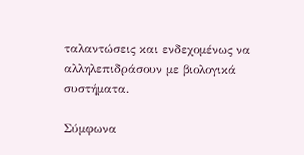ταλαντώσεις και ενδεχομένως να αλληλεπιδράσουν με βιολογικά συστήματα.

Σύμφωνα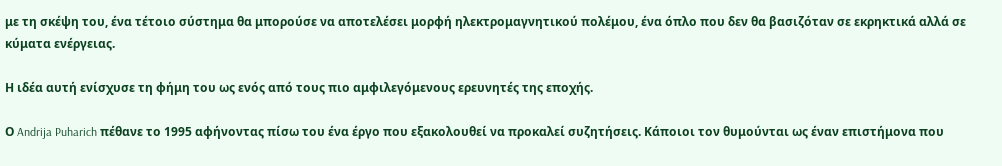με τη σκέψη του, ένα τέτοιο σύστημα θα μπορούσε να αποτελέσει μορφή ηλεκτρομαγνητικού πολέμου, ένα όπλο που δεν θα βασιζόταν σε εκρηκτικά αλλά σε κύματα ενέργειας.

Η ιδέα αυτή ενίσχυσε τη φήμη του ως ενός από τους πιο αμφιλεγόμενους ερευνητές της εποχής.

Ο Andrija Puharich πέθανε το 1995 αφήνοντας πίσω του ένα έργο που εξακολουθεί να προκαλεί συζητήσεις. Κάποιοι τον θυμούνται ως έναν επιστήμονα που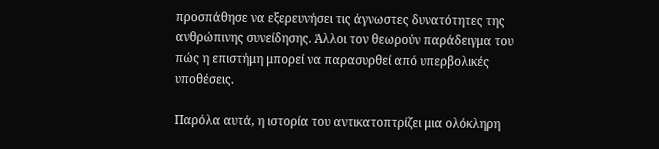προσπάθησε να εξερευνήσει τις άγνωστες δυνατότητες της ανθρώπινης συνείδησης. Άλλοι τον θεωρούν παράδειγμα του πώς η επιστήμη μπορεί να παρασυρθεί από υπερβολικές υποθέσεις.

Παρόλα αυτά, η ιστορία του αντικατοπτρίζει μια ολόκληρη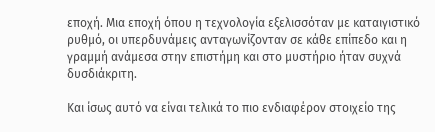εποχή. Μια εποχή όπου η τεχνολογία εξελισσόταν με καταιγιστικό ρυθμό, οι υπερδυνάμεις ανταγωνίζονταν σε κάθε επίπεδο και η γραμμή ανάμεσα στην επιστήμη και στο μυστήριο ήταν συχνά δυσδιάκριτη.

Και ίσως αυτό να είναι τελικά το πιο ενδιαφέρον στοιχείο της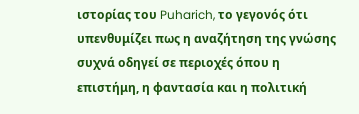ιστορίας του Puharich, το γεγονός ότι υπενθυμίζει πως η αναζήτηση της γνώσης συχνά οδηγεί σε περιοχές όπου η επιστήμη, η φαντασία και η πολιτική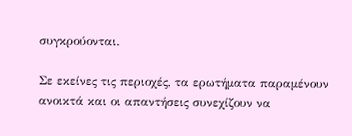συγκρούονται.

Σε εκείνες τις περιοχές, τα ερωτήματα παραμένουν ανοικτά και οι απαντήσεις συνεχίζουν να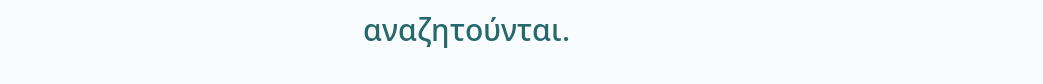αναζητούνται.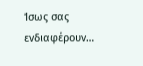Ίσως σας ενδιαφέρουν…